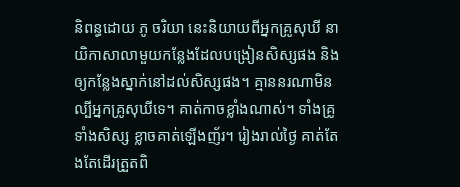និពន្ធដោយ ភូ ចរិយា នេះនិយាយពីអ្នកគ្រូសុឃី នាយិកាសាលាមួយកន្លែងដែលបង្រៀនសិស្សផង និងឲ្យកន្លែងស្នាក់នៅដល់សិស្សផង។ គ្មាននរណាមិនល្បីអ្នកគ្រូសុឃីទេ។ គាត់កាចខ្លាំងណាស់។ ទាំងគ្រូទាំងសិស្ស ខ្លាចគាត់ឡើងញ័រ។ រៀងរាល់ថ្ងៃ គាត់តែងតែដើរត្រួតពិ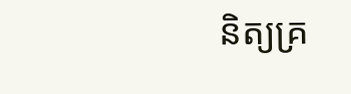និត្យគ្រ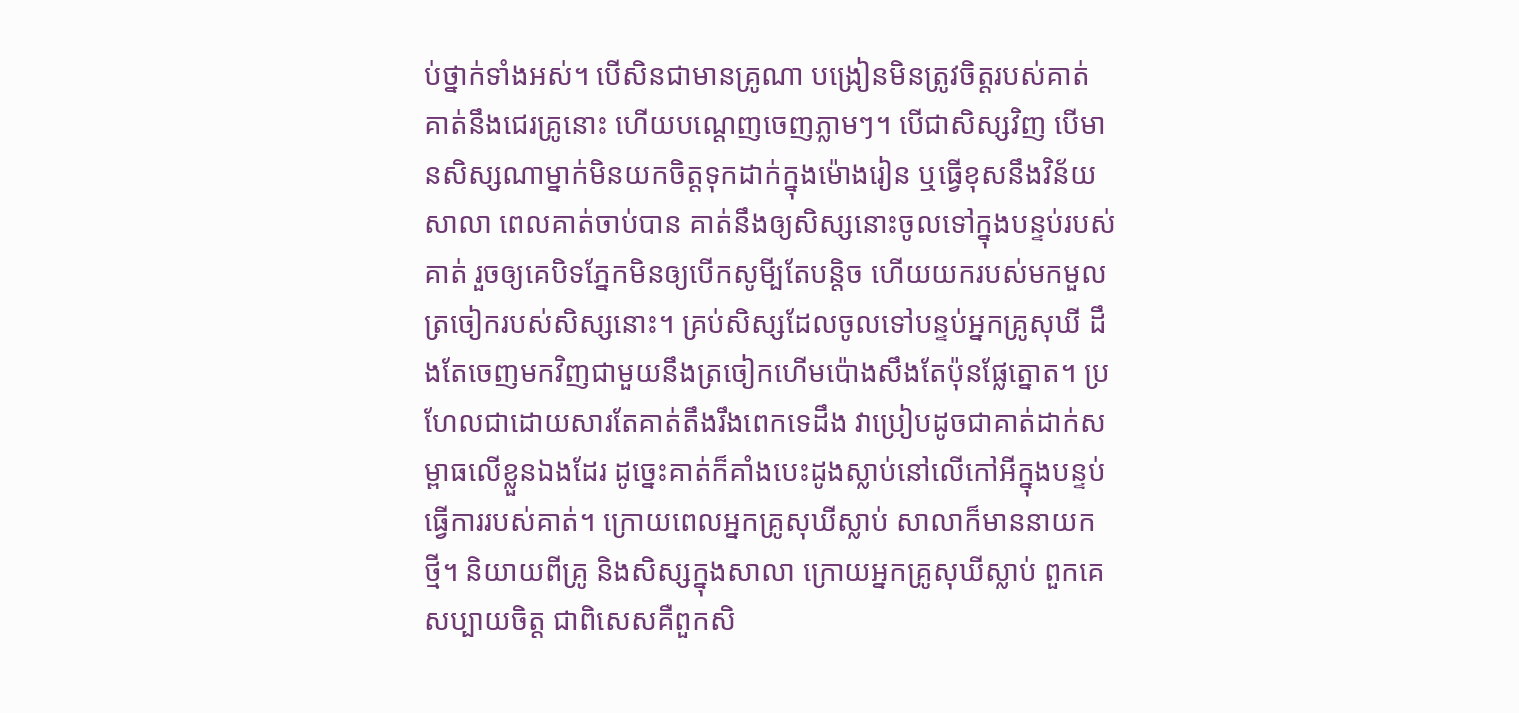ប់ថ្នាក់ទាំងអស់។ បើសិនជាមានគ្រូណា បង្រៀនមិនត្រូវចិត្តរបស់គាត់ គាត់នឹងជេរគ្រូនោះ ហើយបណ្តេញចេញភ្លាមៗ។ បើជាសិស្សវិញ បើមានសិស្សណាម្នាក់មិនយកចិត្តទុកដាក់ក្នុងម៉ោងរៀន ឬធ្វើខុសនឹងវិន័យសាលា ពេលគាត់ចាប់បាន គាត់នឹងឲ្យសិស្សនោះចូលទៅក្នុងបន្ទប់របស់គាត់ រួចឲ្យគេបិទភ្នែកមិនឲ្យបើកសូមី្បតែបន្តិច ហើយយករបស់មកមួលត្រចៀករបស់សិស្សនោះ។ គ្រប់សិស្សដែលចូលទៅបន្ទប់អ្នកគ្រូសុឃី ដឹងតែចេញមកវិញជាមួយនឹងត្រចៀកហើមប៉ោងសឹងតែប៉ុនផ្លែត្នោត។ ប្រហែលជាដោយសារតែគាត់តឹងរឹងពេកទេដឹង វាប្រៀបដូចជាគាត់ដាក់សម្ពាធលើខ្លួនឯងដែរ ដូច្នេះគាត់ក៏គាំងបេះដូងស្លាប់នៅលើកៅអីក្នុងបន្ទប់ធ្វើការរបស់គាត់។ ក្រោយពេលអ្នកគ្រូសុឃីស្លាប់ សាលាក៏មាននាយកថ្មី។ និយាយពីគ្រូ និងសិស្សក្នុងសាលា ក្រោយអ្នកគ្រូសុឃីស្លាប់ ពួកគេសប្បាយចិត្ត ជាពិសេសគឺពួកសិ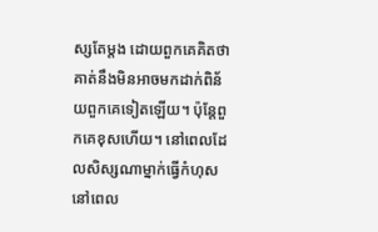ស្សតែម្តង ដោយពួកគេគិតថា គាត់នឹងមិនអាចមកដាក់ពិន័យពួកគេទៀតឡើយ។ ប៉ុន្តែពួកគេខុសហើយ។ នៅពេលដែលសិស្សណាម្នាក់ធ្វើកំហុសនៅពេល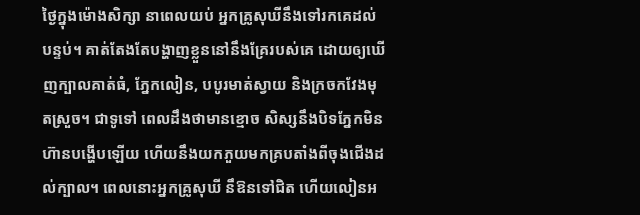ថ្ងៃក្នុងម៉ោងសិក្សា នាពេលយប់ អ្នកគ្រូសុឃីនឹងទៅរកគេដល់បន្ទប់។ គាត់តែងតែបង្ហាញខ្លួននៅនឹងគ្រែរបស់គេ ដោយឲ្យឃើញក្បាលគាត់ធំ, ភ្នែកលៀន, បបូរមាត់ស្វាយ និងក្រចកវែងមុតស្រួច។ ជាទូទៅ ពេលដឹងថាមានខ្មោច សិស្សនឹងបិទភ្នែកមិនហ៊ានបង្ហើបឡើយ ហើយនឹងយកភួយមកគ្របតាំងពីចុងជើងដល់ក្បាល។ ពេលនោះអ្នកគ្រូសុឃី នឹឱនទៅជិត ហើយលៀនអ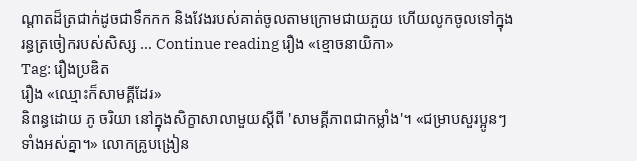ណ្តាតដ៏ត្រជាក់ដូចជាទឹកកក និងវែងរបស់គាត់ចូលតាមក្រោមជាយភួយ ហើយលូកចូលទៅក្នុងរន្ធត្រចៀករបស់សិស្ស … Continue reading រឿង «ខ្មោចនាយិកា»
Tag: រឿងប្រឌិត
រឿង «ឈ្មោះក៏សាមគ្គីដែរ»
និពន្ធដោយ ភូ ចរិយា នៅក្នុងសិក្ខាសាលាមួយស្តីពី 'សាមគ្គីភាពជាកម្លាំង'។ «ជម្រាបសួរប្អូនៗទាំងអស់គ្នា។» លោកគ្រូបង្រៀន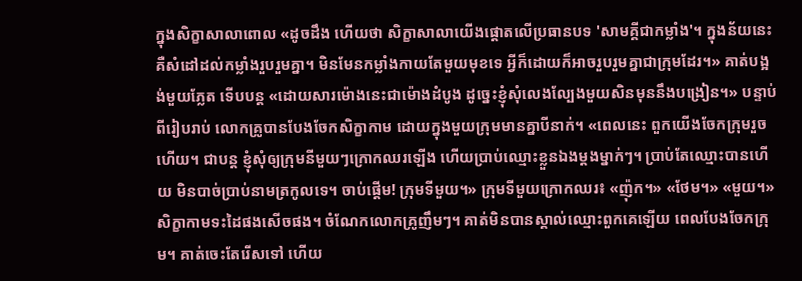ក្នុងសិក្ខាសាលាពោល «ដូចដឹង ហើយថា សិក្ខាសាលាយើងផ្តោតលើប្រធានបទ 'សាមគ្គីជាកម្លាំង'។ ក្នុងន័យនេះ គឺសំដៅដល់កម្លាំងរួបរួមគ្នា។ មិនមែនកម្លាំងកាយតែមួយមុខទេ អ្វីក៏ដោយក៏អាចរួបរួមគ្នាជាក្រុមដែរ។» គាត់បង្អង់មួយភ្លែត ទើបបន្ត «ដោយសារម៉ោងនេះជាម៉ោងដំបូង ដូច្នេះខ្ញុំសុំលេងល្បែងមួយសិនមុននឹងបង្រៀន។» បន្ទាប់ពីរៀបរាប់ លោកគ្រូបានបែងចែកសិក្ខាកាម ដោយក្នុងមួយក្រុមមានគ្នាបីនាក់។ «ពេលនេះ ពួកយើងចែកក្រុមរួចហើយ។ ជាបន្ត ខ្ញុំសុំឲ្យក្រុមនីមួយៗក្រោកឈរឡើង ហើយប្រាប់ឈ្មោះខ្លួនឯងម្តងម្នាក់ៗ។ ប្រាប់តែឈ្មោះបានហើយ មិនបាច់ប្រាប់នាមត្រកូលទេ។ ចាប់ផ្តើម! ក្រុមទីមួយ។» ក្រុមទីមួយក្រោកឈរ៖ «ញ៉ុក។» «ថែម។» «មួយ។» សិក្ខាកាមទះដៃផងសើចផង។ ចំណែកលោកគ្រូញឹមៗ។ គាត់មិនបានស្គាល់ឈ្មោះពួកគេឡើយ ពេលបែងចែកក្រុម។ គាត់ចេះតែរើសទៅ ហើយ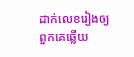ដាក់លេខរៀងឲ្យពួកគេឆ្លើយ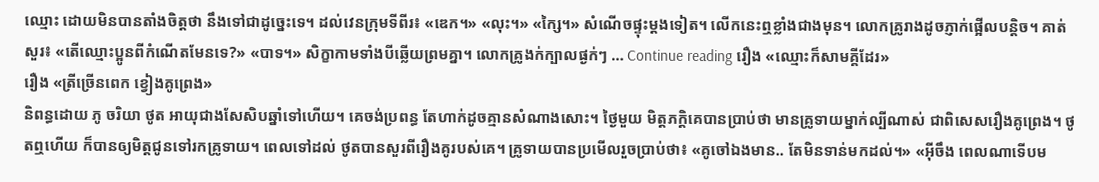ឈ្មោះ ដោយមិនបានតាំងចិត្តថា នឹងទៅជាដូច្នេះទេ។ ដល់វេនក្រុមទីពីរ៖ «ឌេក។» «លុះ។» «ក្សៃ។» សំណើចផ្ទុះម្តងទៀត។ លើកនេះឮខ្លាំងជាងមុន។ លោកគ្រូរាងដូចភ្ញាក់ផ្អើលបន្តិច។ គាត់សួរ៖ «តើឈ្មោះប្អូនពីកំណើតមែនទេ?» «បាទ។» សិក្ខាកាមទាំងបីឆ្លើយព្រមគ្នា។ លោកគ្រូងក់ក្បាលផ្ងក់ៗ … Continue reading រឿង «ឈ្មោះក៏សាមគ្គីដែរ»
រឿង «ត្រីច្រើនពេក ខ្វៀងគូព្រេង»
និពន្ធដោយ ភូ ចរិយា ថូត អាយុជាងសែសិបឆ្នាំទៅហើយ។ គេចង់ប្រពន្ធ តែហាក់ដូចគ្មានសំណាងសោះ។ ថ្ងៃមួយ មិត្តភក្តិគេបានប្រាប់ថា មានគ្រូទាយម្នាក់ល្បីណាស់ ជាពិសេសរឿងគូព្រេង។ ថូតឮហើយ ក៏បានឲ្យមិត្តជូនទៅរកគ្រូទាយ។ ពេលទៅដល់ ថូតបានសួរពីរឿងគូរបស់គេ។ គ្រូទាយបានប្រមើលរួចប្រាប់ថា៖ «គូចៅឯងមាន.. តែមិនទាន់មកដល់។» «អ៊ីចឹង ពេលណាទើបម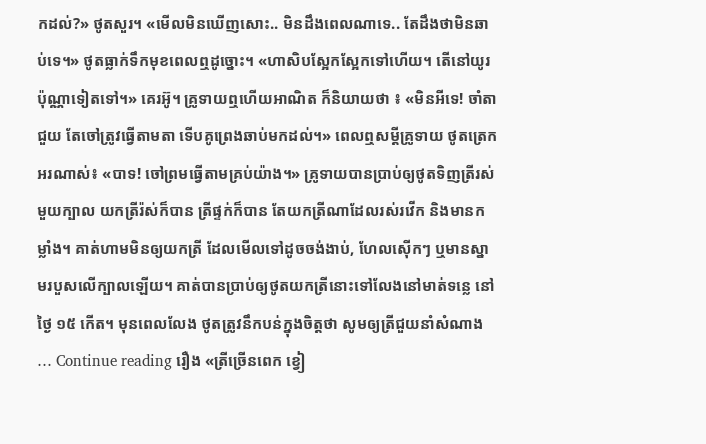កដល់?» ថូតសួរ។ «មើលមិនឃើញសោះ.. មិនដឹងពេលណាទេ.. តែដឹងថាមិនឆាប់ទេ។» ថូតធ្លាក់ទឹកមុខពេលឮដូច្នោះ។ «ហាសិបស្អែកស្អែកទៅហើយ។ តើនៅយូរប៉ុណ្ណាទៀតទៅ។» គេរអ៊ូ។ គ្រូទាយឮហើយអាណិត ក៏និយាយថា ៖ «មិនអីទេ! ចាំតាជួយ តែចៅត្រូវធ្វើតាមតា ទើបគូព្រេងឆាប់មកដល់។» ពេលឮសម្តីគ្រូទាយ ថូតត្រេកអរណាស់៖ «បាទ! ចៅព្រមធ្វើតាមគ្រប់យ៉ាង។» គ្រូទាយបានប្រាប់ឲ្យថូតទិញត្រីរស់មួយក្បាល យកត្រីរ៉ស់ក៏បាន ត្រីផ្ទក់ក៏បាន តែយកត្រីណាដែលរស់រវើក និងមានកម្លាំង។ គាត់ហាមមិនឲ្យយកត្រី ដែលមើលទៅដូចចង់ងាប់, ហែលស៊ើកៗ ឬមានស្នាមរបួសលើក្បាលឡើយ។ គាត់បានប្រាប់ឲ្យថូតយកត្រីនោះទៅលែងនៅមាត់ទន្លេ នៅថ្ងៃ ១៥ កើត។ មុនពេលលែង ថូតត្រូវនឹកបន់ក្នុងចិត្តថា សូមឲ្យត្រីជួយនាំសំណាង … Continue reading រឿង «ត្រីច្រើនពេក ខ្វៀ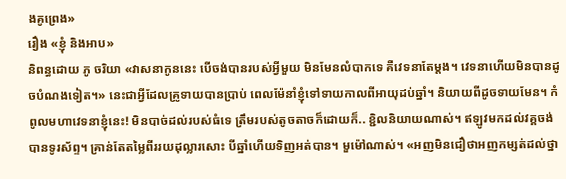ងគូព្រេង»
រឿង «ខ្ញុំ និងអាប»
និពន្ធដោយ ភូ ចរិយា «វាសនាកូននេះ បើចង់បានរបស់អ្វីមួយ មិនមែនលំបាកទេ គឺវេទនាតែម្តង។ វេទនាហើយមិនបានដូចបំណងទៀត។» នេះជាអ្វីដែលគ្រូទាយបានប្រាប់ ពេលម៉ែនាំខ្ញុំទៅទាយកាលពីអាយុដប់ឆ្នាំ។ និយាយពីដូចទាយមែន។ កំពូលមហាវេទនាខ្ញុំនេះ! មិនបាច់ដល់របស់ធំទេ ត្រឹមរបស់តូចតាចក៏ដោយក៏.. ខ្ជិលនិយាយណាស់។ ឥឡូវមកដល់វគ្គចង់បានទូរស័ព្ទ។ គ្រាន់តែតម្លៃពីររយដុល្លារសោះ បីឆ្នាំហើយទិញអត់បាន។ មួម៉ៅណាស់។ «អញមិនជឿថាអញកម្សត់ដល់ថ្នា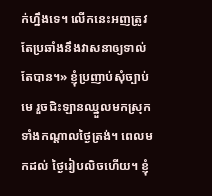ក់ហ្នឹងទេ។ លើកនេះអញត្រូវតែប្រឆាំងនឹងវាសនាឲ្យទាល់តែបាន។» ខ្ញុំប្រញាប់សុំច្បាប់មេ រួចជិះឡានឈ្នួលមកស្រុកទាំងកណ្តាលថ្ងៃត្រង់។ ពេលមកដល់ ថ្ងៃរៀបលិចហើយ។ ខ្ញុំ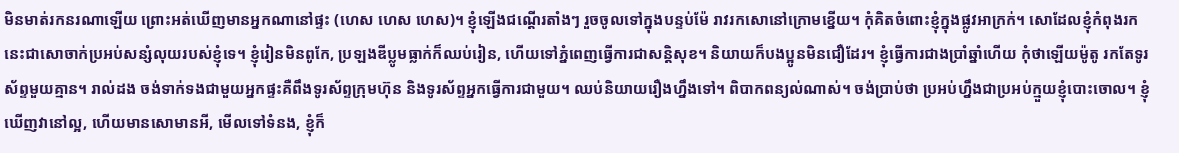មិនមាត់រកនរណាឡើយ ព្រោះអត់ឃើញមានអ្នកណានៅផ្ទះ (ហេស ហេស ហេស)។ ខ្ញុំឡើងជណ្តើរតាំងៗ រួចចូលទៅក្នុងបន្ទប់ម៉ែ រាវរកសោនៅក្រោមខ្នើយ។ កុំគិតចំពោះខ្ញុំក្នុងផ្លូវអាក្រក់។ សោដែលខ្ញុំកំពុងរកនេះជាសោចាក់ប្រអប់សន្សំលុយរបស់ខ្ញុំទេ។ ខ្ញុំរៀនមិនពូកែ, ប្រឡងឌីប្លូមធ្លាក់ក៏ឈប់រៀន, ហើយទៅភ្នំពេញធ្វើការជាសន្តិសុខ។ និយាយក៏បងប្អូនមិនជឿដែរ។ ខ្ញុំធ្វើការជាងប្រាំឆ្នាំហើយ កុំថាឡើយម៉ូតូ រកតែទូរស័ព្ទមួយគ្មាន។ រាល់ដង ចង់ទាក់ទងជាមួយអ្នកផ្ទះគឺពឹងទូរស័ព្ទក្រុមហ៊ុន និងទូរស័ព្ទអ្នកធ្វើការជាមួយ។ ឈប់និយាយរឿងហ្នឹងទៅ។ ពិបាកពន្យល់ណាស់។ ចង់ប្រាប់ថា ប្រអប់ហ្នឹងជាប្រអប់ក្មួយខ្ញុំបោះចោល។ ខ្ញុំឃើញវានៅល្អ, ហើយមានសោមានអី, មើលទៅទំនង, ខ្ញុំក៏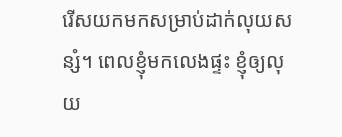រើសយកមកសម្រាប់ដាក់លុយសន្សំ។ ពេលខ្ញុំមកលេងផ្ទះ ខ្ញុំឲ្យលុយ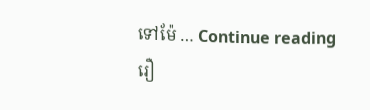ទៅម៉ែ … Continue reading រឿ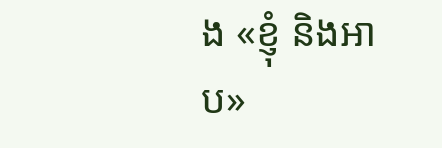ង «ខ្ញុំ និងអាប»